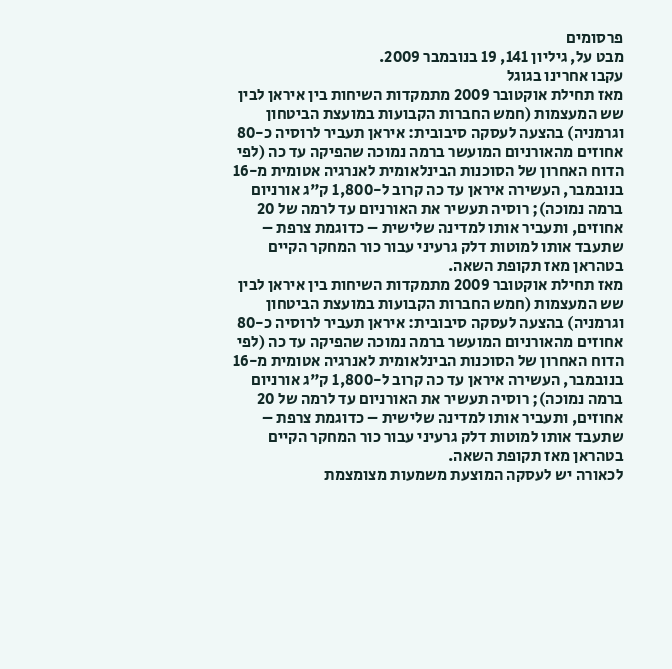פרסומים
מבט על, גיליון 141, 19 בנובמבר 2009.
עקבו אחרינו בגוגל
מאז תחילת אוקטובר 2009 מתמקדות השיחות בין איראן לבין שש המעצמות (חמש החברות הקבועות במועצת הביטחון וגרמניה) בהצעה לעסקה סיבובית: איראן תעביר לרוסיה כ-80 אחוזים מהאורניום המועשר ברמה נמוכה שהפיקה עד כה (לפי הדוח האחרון של הסוכנות הבינלאומית לאנרגיה אטומית מ-16 בנובמבר, העשירה איראן עד כה קרוב ל-1,800 ק"ג אורניום ברמה נמוכה); רוסיה תעשיר את האורניום עד לרמה של 20 אחוזים, ותעביר אותו למדינה שלישית – כדוגמת צרפת – שתעבד אותו למוטות דלק גרעיני עבור כור המחקר הקיים בטהראן מאז תקופת השאה.
מאז תחילת אוקטובר 2009 מתמקדות השיחות בין איראן לבין שש המעצמות (חמש החברות הקבועות במועצת הביטחון וגרמניה) בהצעה לעסקה סיבובית: איראן תעביר לרוסיה כ-80 אחוזים מהאורניום המועשר ברמה נמוכה שהפיקה עד כה (לפי הדוח האחרון של הסוכנות הבינלאומית לאנרגיה אטומית מ-16 בנובמבר, העשירה איראן עד כה קרוב ל-1,800 ק"ג אורניום ברמה נמוכה); רוסיה תעשיר את האורניום עד לרמה של 20 אחוזים, ותעביר אותו למדינה שלישית – כדוגמת צרפת – שתעבד אותו למוטות דלק גרעיני עבור כור המחקר הקיים בטהראן מאז תקופת השאה.
לכאורה יש לעסקה המוצעת משמעות מצומצמת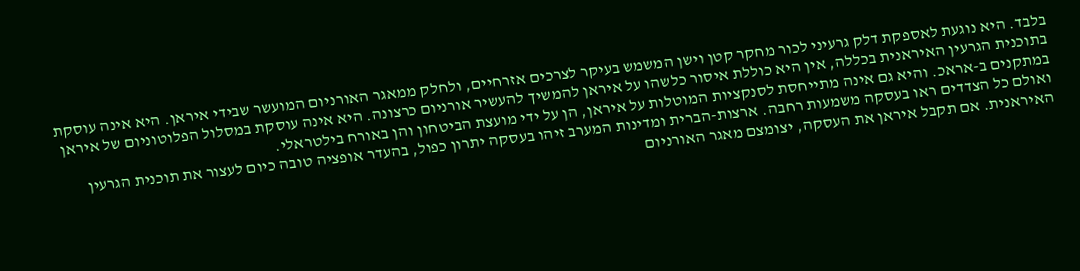בלבד. היא נוגעת לאספקת דלק גרעיני לכור מחקר קטן וישן המשמש בעיקר לצרכים אזרחיים, ולחלק ממאגר האורניום המועשר שבידי איראן. היא אינה עוסקת בתוכנית הגרעין האיראנית בכללה, אין היא כוללת איסור כלשהו על איראן להמשיך להעשיר אורניום כרצונה. היא אינה עוסקת במסלול הפלוטוניום של איראן במתקנים ב-אראכ. והיא גם אינה מתייחסת לסנקציות המוטלות על איראן, הן על ידי מועצת הביטחון והן באורח בילטראלי.
ואולם כל הצדדים ראו בעסקה משמעות רחבה. ארצות-הברית ומדינות המערב זיהו בעסקה יתרון כפול, בהעדר אופציה טובה כיום לעצור את תוכנית הגרעין האיראנית. אם תקבל איראן את העסקה, יצומצם מאגר האורניום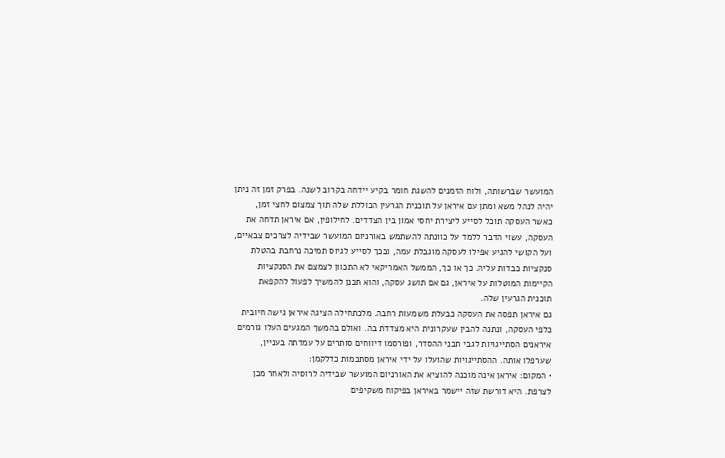המועשר שברשותה, ולוח הזמנים להשגת חומר בקיע יידחה בקרוב לשנה. בפרק זמן זה ניתן יהיה לנהל משא ומתן עם איראן על תוכנית הגרעין הכוללת שלה תוך צמצום לחצי זמן, כאשר העסקה תוכל לסייע ליצירת יחסי אמון בין הצדדים. לחילופין, אם איראן תדחה את העסקה, עשוי הדבר ללמד על כוונתה להשתמש באורניום המועשר שבידיה לצרכים צבאיים, ועל הקושי להגיע אפילו לעסקה מוגבלת עמה, ובכך לסייע לגיוס תמיכה נרחבת בהטלת סנקציות כבדות עליה. כך או כך, הממשל האמריקאי לא התכוון לצמצם את הסנקציות הקיימות המוטלות על איראן, גם אם תושג עסקה, והוא תכנן להמשיך לפעול להקפאת תוכנית הגרעין שלה.
גם איראן תפסה את העסקה כבעלת משמעות רחבה. מלכתחילה הציגה איראן גישה חיובית כלפי העסקה, ונתנה להבין שעקרונית היא מצדדת בה. ואולם בהמשך המגעים העלו גורמים איראנים הסתייגויות לגבי תכני ההסדר, ופורסמו דיווחים סותרים על עמדתה בעניין, שערפלו אותה. ההסתייגויות שהועלו על ידי איראן מסתכמות כדלקמן:
• המקום: איראן אינה מוכנה להוציא את האורניום המועשר שבידיה לרוסיה ולאחר מכן לצרפת. היא דורשת שזה יישמר באיראן בפיקוח משקיפים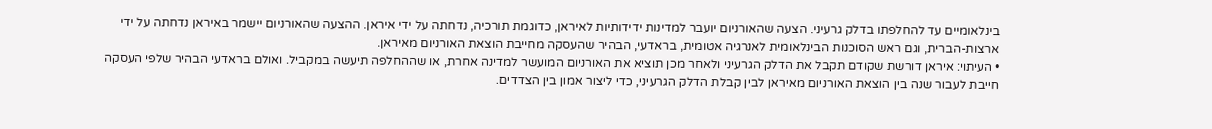בינלאומיים עד להחלפתו בדלק גרעיני. הצעה שהאורניום יועבר למדינות ידידותיות לאיראן, כדוגמת תורכיה, נדחתה על ידי איראן. ההצעה שהאורניום יישמר באיראן נדחתה על ידי ארצות-הברית, וגם ראש הסוכנות הבינלאומית לאנרגיה אטומית, בראדעי, הבהיר שהעסקה מחייבת הוצאת האורניום מאיראן.
• העיתוי: איראן דורשת שקודם תקבל את הדלק הגרעיני ולאחר מכן תוציא את האורניום המועשר למדינה אחרת, או שההחלפה תיעשה במקביל. ואולם בראדעי הבהיר שלפי העסקה חייבת לעבור שנה בין הוצאת האורניום מאיראן לבין קבלת הדלק הגרעיני, כדי ליצור אמון בין הצדדים.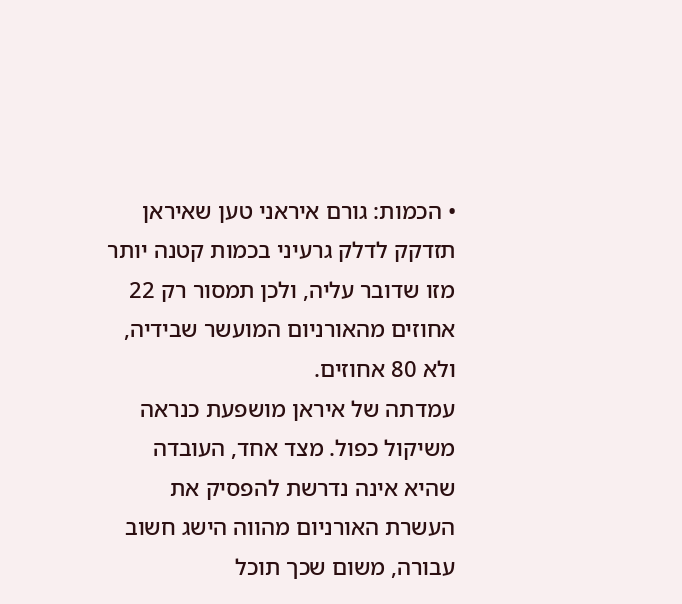• הכמות: גורם איראני טען שאיראן תזדקק לדלק גרעיני בכמות קטנה יותר מזו שדובר עליה, ולכן תמסור רק 22 אחוזים מהאורניום המועשר שבידיה, ולא 80 אחוזים.
עמדתה של איראן מושפעת כנראה משיקול כפול. מצד אחד, העובדה שהיא אינה נדרשת להפסיק את העשרת האורניום מהווה הישג חשוב עבורה, משום שכך תוכל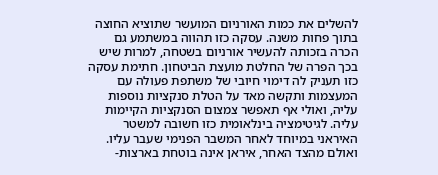להשלים את כמות האורניום המועשר שתוציא החוצה בתוך פחות משנה. עסקה כזו תהווה במשתמע גם הכרה בזכותה להעשיר אורניום בשטחה, למרות שיש בכך הפרה של החלטת מועצת הביטחון. חתימת עסקה כזו תעניק לה דימוי חיובי של משתפת פעולה עם המעצמות ותקשה מאד על הטלת סנקציות נוספות עליה, ואולי אף תאפשר צמצום הסנקציות הקיימות עליה. לגיטימציה בינלאומית כזו חשובה למשטר האיראני במיוחד לאחר המשבר הפנימי שעבר עליו.
ואולם מהצד האחר, איראן אינה בוטחת בארצות-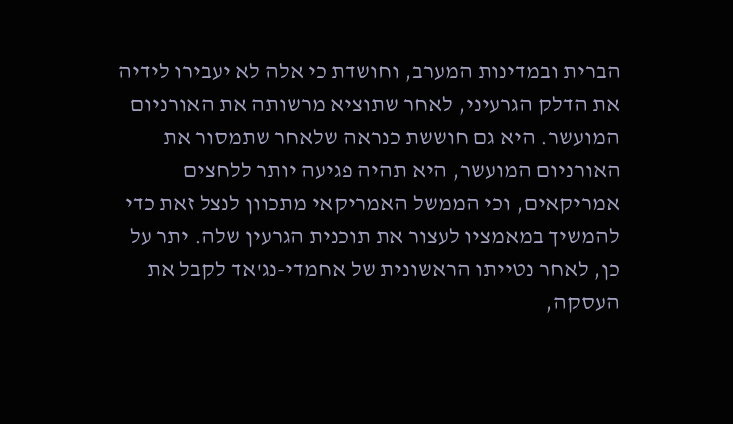הברית ובמדינות המערב, וחושדת כי אלה לא יעבירו לידיה את הדלק הגרעיני, לאחר שתוציא מרשותה את האורניום המועשר. היא גם חוששת כנראה שלאחר שתמסור את האורניום המועשר, היא תהיה פגיעה יותר ללחצים אמריקאים, וכי הממשל האמריקאי מתכוון לנצל זאת כדי להמשיך במאמציו לעצור את תוכנית הגרעין שלה. יתר על כן, לאחר נטייתו הראשונית של אחמדי-נג'אד לקבל את העסקה,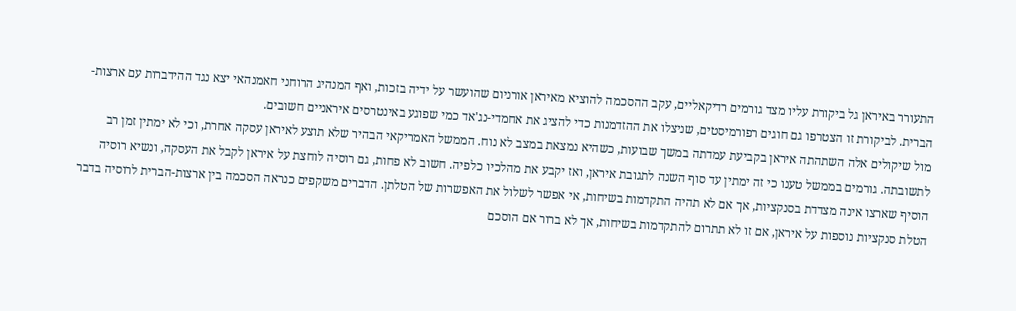התעורר באיראן גל ביקורת עליו מצד גורמים רדיקאליים, עקב ההסכמה להוציא מאיראן אורניום שהועשר על ידיה בזכות, ואף המנהיג הרוחני חאמנהאי יצא נגד ההידברות עם ארצות-הברית. לביקורת זו הצטרפו גם חוגים רפורמיסטים, שניצלו את ההזדמנות כדי להציג את אחמדי-נג'אד כמי שפוגע באינטרסים איראניים חשובים.
מול שיקולים אלה השתהתה איראן בקביעת עמדתה במשך שבועות, כשהיא נמצאת במצב לא נוח. הממשל האמריקאי הבהיר שלא תוצע לאיראן עסקה אחרת, וכי לא ימתין זמן רב לתשובתה. גורמים בממשל טענו כי זה ימתין עד סוף השנה לתגובת איראן, ואז יקבע את מהלכיו כלפיה. חשוב לא פחות, גם רוסיה לוחצת על איראן לקבל את העסקה, ונשיא רוסיה הוסיף שארצו אינה מצדדת בסנקציות, אך אם לא תהיה התקדמות בשיחות, אי אפשר לשלול את האפשרות של הטלתן. הדברים משקפים כנראה הסכמה בין ארצות-הברית לרוסיה בדבר הטלת סנקציות נוספות על איראן, אם זו לא תתרום להתקדמות בשיחות, אך לא ברור אם הוסכם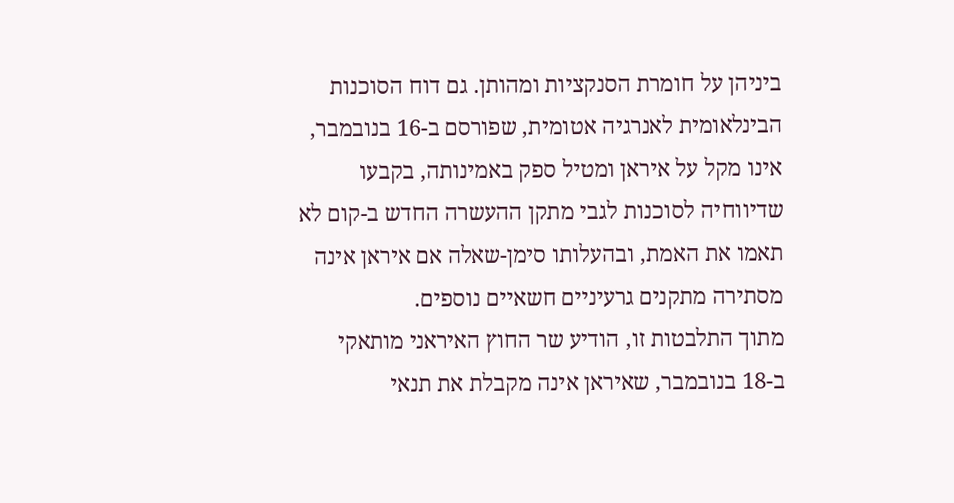ביניהן על חומרת הסנקציות ומהותן. גם דוח הסוכנות הבינלאומית לאנרגיה אטומית, שפורסם ב-16 בנובמבר, אינו מקל על איראן ומטיל ספק באמינותה, בקבעו שדיווחיה לסוכנות לגבי מתקן ההעשרה החדש ב-קום לא תאמו את האמת, ובהעלותו סימן-שאלה אם איראן אינה מסתירה מתקנים גרעיניים חשאיים נוספים.
מתוך התלבטות זו, הודיע שר החוץ האיראני מותאקי ב-18 בנובמבר, שאיראן אינה מקבלת את תנאי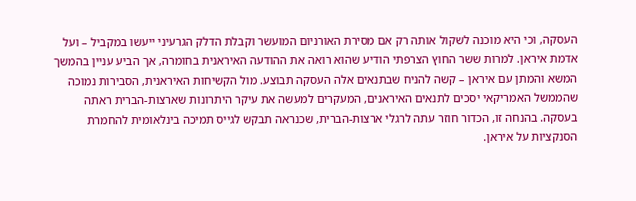העסקה, וכי היא מוכנה לשקול אותה רק אם מסירת האורניום המועשר וקבלת הדלק הגרעיני ייעשו במקביל – ועל אדמת איראן. למרות ששר החוץ הצרפתי הודיע שהוא רואה את ההודעה האיראנית בחומרה, אך הביע עניין בהמשך המשא והמתן עם איראן – קשה להניח שבתנאים אלה העסקה תבוצע. מול הקשיחות האיראנית, הסבירות נמוכה שהממשל האמריקאי יסכים לתנאים האיראנים, המעקרים למעשה את עיקר היתרונות שארצות-הברית ראתה בעסקה. בהנחה זו, הכדור חוזר עתה לרגלי ארצות-הברית, שכנראה תבקש לגייס תמיכה בינלאומית להחמרת הסנקציות על איראן.